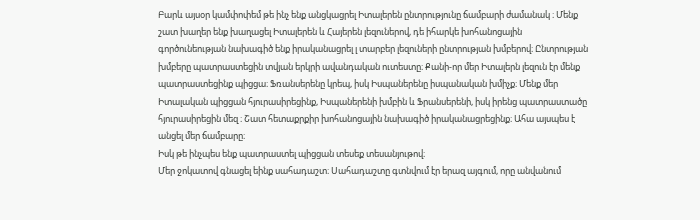Բարև այսօր կամփոփեմ թե ինչ ենք անցկացրել Իտալերեն ընտրությունը ճամբարի ժամանակ ։ Մենք շատ խաղեր ենք խաղացել Իտալերեն և Հայերեն լեզուներով, դե իհարկե խոհանոցային գործունեության նախագիծ ենք իրականացրել լ տարբեր լեզուների ընտրության խմբերով։ Ընտրության խմբերը պատրաստեցին տվյան երկրի ավանդական ուտեստը։ Քանի-որ մեր Իտալերն լեզուն էր մենք պատրաստեցինք պիցցա։ Ֆռանսերենը կրեպ, իսկ Իսպաներենը իսպանական խմիչք։ Մենք մեր Իտալական պիցցան հյուրասիրեցինք, Իսպաներենի խմբին և Ֆրանսերենի, իսկ իրենց պատրաստածը հյուրասիրեցին մեզ ։ Շատ հետաքրքիր խոհանոցային նախագիծ իրականացրեցինք։ Ահա այսպես է անցել մեր ճամբարը։
Իսկ թե ինչպես ենք պատրաստել պիցցան տեսեք տեսանյութով։
Մեր ջոկատով գնացել եինք սահադաշտ։ Սահադաշտը գտնվում էր երազ այգում, որը անվանում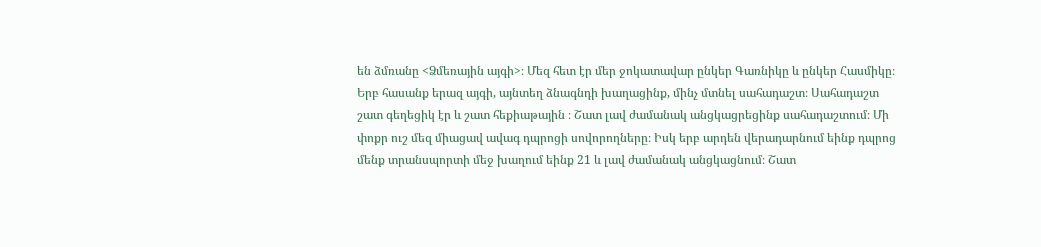են ձմռանը <Ձմեռային այգի>։ Մեզ հետ էր մեր ջոկատավար ընկեր Գառնիկը և ընկեր Հասմիկը։ Երբ հասանք երազ այգի, այնտեղ ձնագնդի խաղացինք, մինչ մտնել սահադաշտ։ Սահադաշտ շատ գեղեցիկ էր և շատ հեքիաթային ։ Շատ լավ ժամանակ անցկացրեցինք սահադաշտում։ Մի փոքր ուշ մեզ միացավ ավագ դպրոցի սովորողները։ Իսկ երբ արդեն վերադարնում եինք դպրոց մենք տրանսպորտի մեջ խաղում եինք 21 և լավ ժամանակ անցկացնում։ Շատ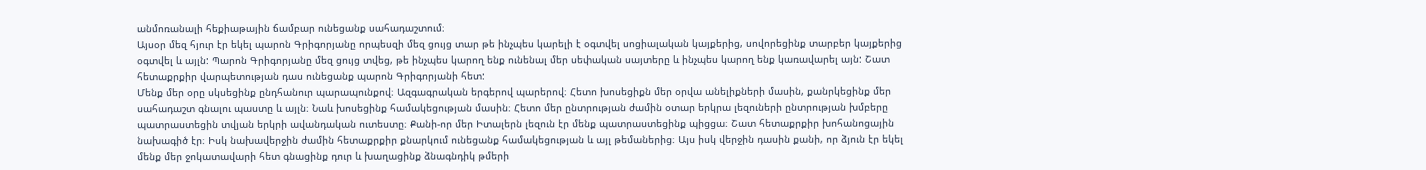անմոռանալի հեքիաթային ճամբար ունեցանք սահադաշտում։
Այսօր մեզ հյուր էր եկել պարոն Գրիգորյանը որպեսզի մեզ ցույց տար թե ինչպես կարելի է օգտվել սոցիալական կայքերից, սովորեցինք տարբեր կայքերից օգտվել և այլն: Պարոն Գրիգորյանը մեզ ցույց տվեց, թե ինչպես կարող ենք ունենալ մեր սեփական սայտերը և ինչպես կարող ենք կառավարել այն: Շատ հետաքրքիր վարպետության դաս ունեցանք պարոն Գրիգորյանի հետ:
Մենք մեր օրը սկսեցինք ընդհանուր պարապունքով։ Ազգագրական երգերով պարերով։ Հետո խոսեցիքն մեր օրվա անելիքների մասին, քանրկեցինք մեր սահադաշտ գնալու պաստը և այլն։ Նաև խոսեցինք համակեցության մասին։ Հետո մեր ընտրության ժամին օտար երկրա լեզուների ընտրության խմբերը պատրաստեցին տվյան երկրի ավանդական ուտեստը։ Քանի-որ մեր Իտալերն լեզուն էր մենք պատրաստեցինք պիցցա։ Շատ հետաքրքիր խոհանոցային նախագիծ էր։ Իսկ նախավերջին ժամին հետաքրքիր քնարկում ունեցանք համակեցության և այլ թեմաներից։ Այս իսկ վերջին դասին քանի, որ ձյուն էր եկել մենք մեր ջոկատավարի հետ գնացինք դուր և խաղացինք ձնագնդիկ թմերի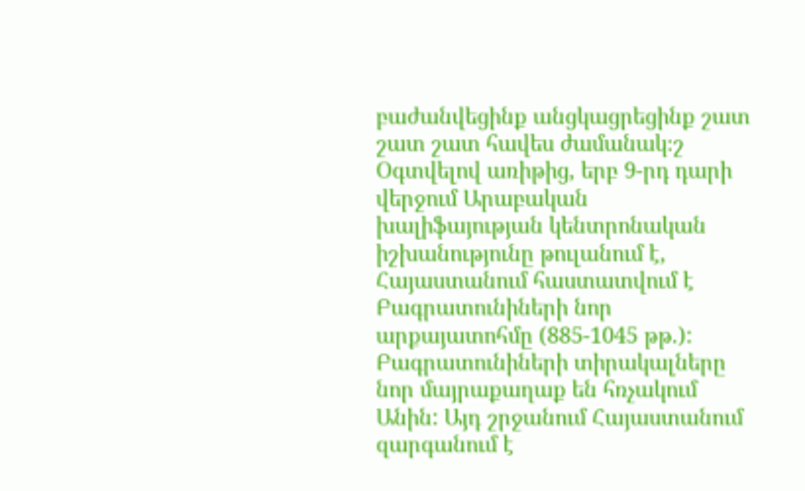բաժանվեցինք անցկացրեցինք շատ շատ շատ հավես ժամանակ։շ
Օգտվելով առիթից, երբ 9-րդ դարի վերջում Արաբական խալիֆայության կենտրոնական իշխանությունը թուլանում է, Հայաստանում հաստատվում է Բագրատունիների նոր արքայատոհմը (885-1045 թթ.): Բագրատունիների տիրակալները նոր մայրաքաղաք են հռչակում Անին: Այդ շրջանում Հայաստանում զարգանում է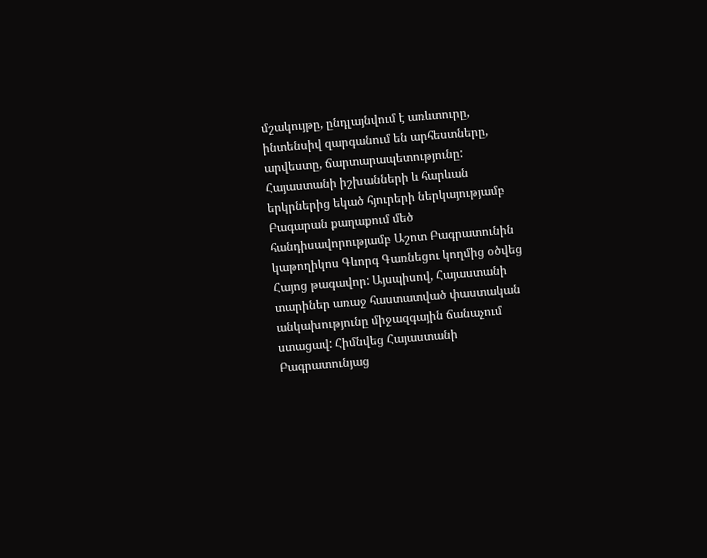մշակույթը, ընդլայնվում է առևտուրը, ինտենսիվ զարգանում են արհեստները, արվեստը, ճարտարապետությունը: Հայաստանի իշխանների և հարևան երկրներից եկած հյուրերի ներկայությամբ Բագարան քաղաքում մեծ հանդիսավորությամբ Աշոտ Բագրատունին կաթողիկոս Գևորգ Գառնեցու կողմից օծվեց Հայոց թագավոր: Այսպիսով, Հայաստանի տարիներ առաջ հաստատված փաստական անկախությունը միջազգային ճանաչում ստացավ: Հիմնվեց Հայաստանի Բագրատունյաց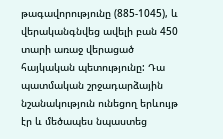թագավորությունը (885-1045), և վերականգնվեց ավելի բան 450 տարի առաջ վերացած հայկական պետությունը: Դա պատմական շրջադարձային նշանակություն ունեցող երևույթ էր և մեծապես նպաստեց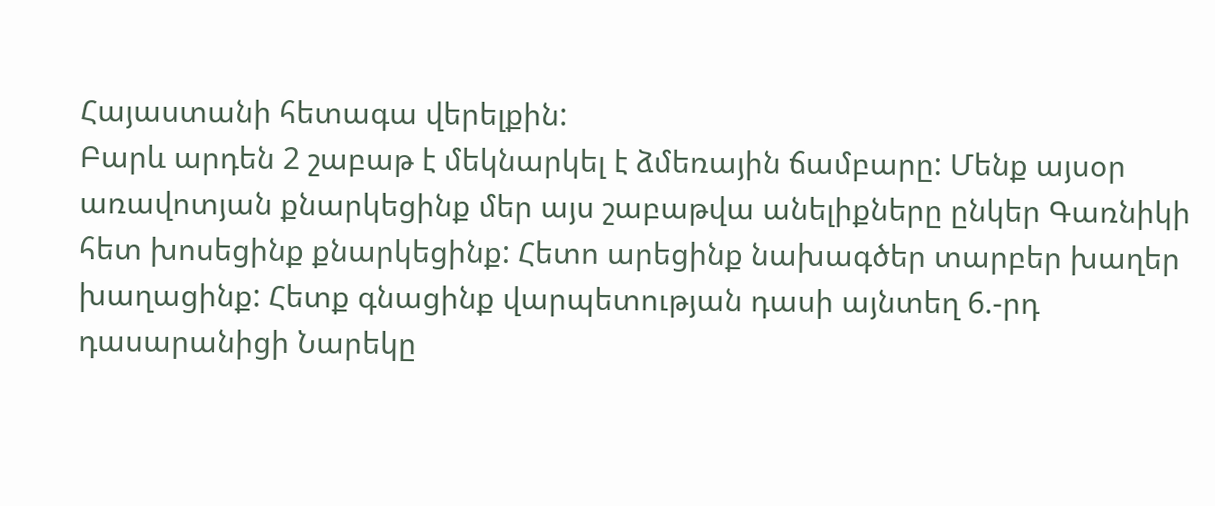Հայաստանի հետագա վերելքին:
Բարև արդեն 2 շաբաթ է մեկնարկել է ձմեռային ճամբարը: Մենք այսօր առավոտյան քնարկեցինք մեր այս շաբաթվա անելիքները ընկեր Գառնիկի հետ խոսեցինք քնարկեցինք: Հետո արեցինք նախագծեր տարբեր խաղեր խաղացինք: Հետք գնացինք վարպետության դասի այնտեղ 6.-րդ դասարանիցի Նարեկը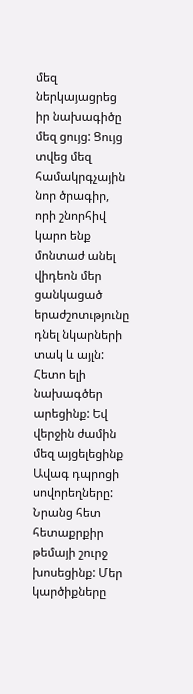մեզ ներկայացրեց իր նախագիծը մեզ ցույց: Ցույց տվեց մեզ համակրգչային նոր ծրագիր, որի շնորհիվ կարո ենք մոնտաժ անել վիդեոն մեր ցանկացած երաժշոտւթյունը դնել նկարների տակ և այլն: Հետո ելի նախագծեր արեցինք: Եվ վերջին ժամին մեզ այցելեցինք Ավագ դպրոցի սովորեղները: Նրանց հետ հետաքրքիր թեմայի շուրջ խոսեցինք: Մեր կարծիքները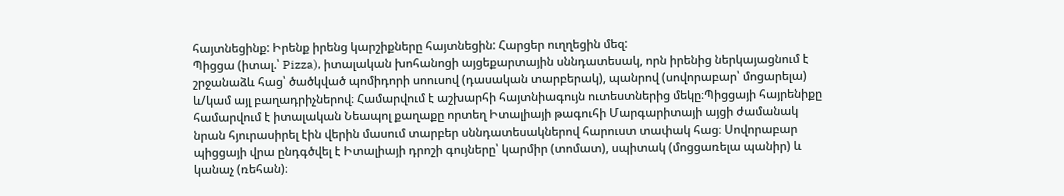հայտնեցինք: Իրենք իրենց կարշիքները հայտնեցին: Հարցեր ուղղեցին մեզ:
Պիցցա (իտալ.՝ Pizza), իտալական խոհանոցի այցեքարտային սննդատեսակ, որն իրենից ներկայացնում է շրջանաձև հաց՝ ծածկված պոմիդորի սոուսով (դասական տարբերակ), պանրով (սովորաբար՝ մոցարելա) և/կամ այլ բաղադրիչներով։ Համարվում է աշխարհի հայտնիագույն ուտեստներից մեկը։Պիցցայի հայրենիքը համարվում է իտալական Նեապոլ քաղաքը որտեղ Իտալիայի թագուհի Մարգարիտայի այցի ժամանակ նրան հյուրասիրել էին վերին մասում տարբեր սննդատեսակներով հարուստ տափակ հաց։ Սովորաբար պիցցայի վրա ընդգծվել է Իտալիայի դրոշի գույները՝ կարմիր (տոմատ), սպիտակ (մոցցառելա պանիր) և կանաչ (ռեհան)։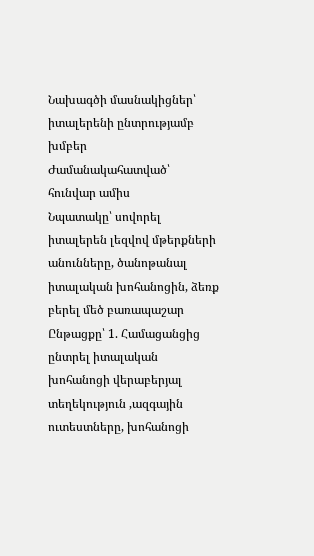Նախագծի մասնակիցներ՝ իտալերենի ընտրությամբ խմբեր
Ժամանակահատված՝ հունվար ամիս
Նպատակը՝ սովորել իտալերեն լեզվով մթերքների անունները, ծանոթանալ իտալական խոհանոցին, ձեռք բերել մեծ բառապաշար
Ընթացքը՝ 1. Համացանցից ընտրել իտալական խոհանոցի վերաբերյալ տեղեկություն ,ազգային ուտեստները, խոհանոցի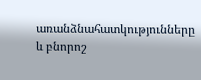առանձնահատկությունները և բնորոշ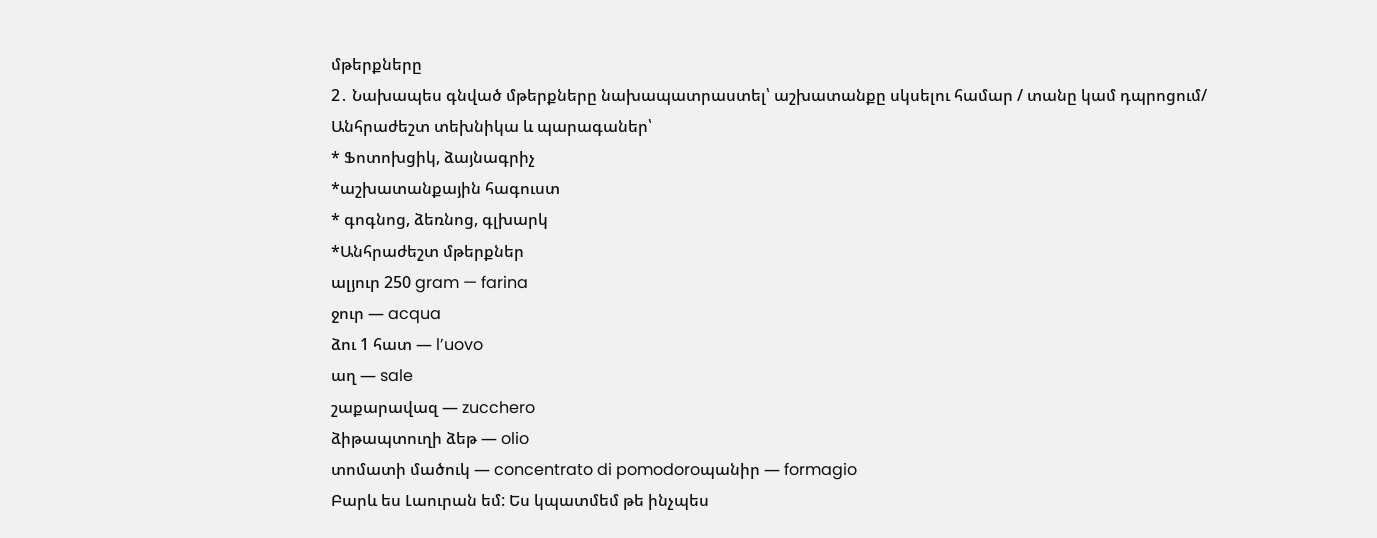մթերքները
2․ Նախապես գնված մթերքները նախապատրաստել՝ աշխատանքը սկսելու համար / տանը կամ դպրոցում/
Անհրաժեշտ տեխնիկա և պարագաներ՝
* Ֆոտոխցիկ, ձայնագրիչ
*աշխատանքային հագուստ
* գոգնոց, ձեռնոց, գլխարկ
*Անհրաժեշտ մթերքներ
ալյուր 250 gram — farina
ջուր — acqua
ձու 1 հատ — l’uovo
աղ — sale
շաքարավազ — zucchero
ձիթապտուղի ձեթ — olio
տոմատի մածուկ — concentrato di pomodoroպանիր — formagio
Բարև ես Լաուրան եմ: Ես կպատմեմ թե ինչպես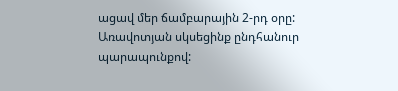ացավ մեր ճամբարային 2-րդ օրը: Առավոտյան սկսեցինք ընդհանուր պարապունքով: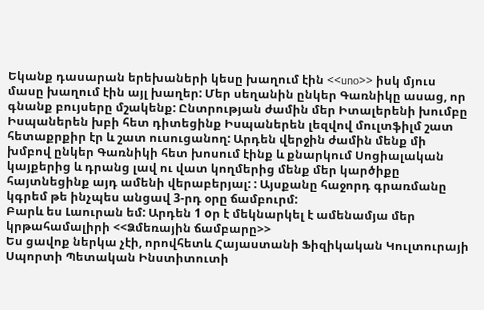Եկանք դասարան երեխաների կեսը խաղում էին <<uno>> իսկ մյուս մասը խաղում էին այլ խաղեր: Մեր սեղանին ընկեր Գառնիկը ասաց, որ գնանք բույսերը մշակենք: Ընտրության ժամին մեր Իտալերենի խումբը Իսպաներեն խբի հետ դիտեցինք Իսպաներեն լեզվով մուլտֆիլմ շատ հետաքրքիր էր և շատ ուսուցանող: Արդեն վերջին ժամին մենք մի խմբով ընկեր Գառնիկի հետ խոսում էինք և քնարկում Սոցիալական կայքերից և դրանց լավ ու վատ կողմերից մենք մեր կարծիքը հայտնեցինք այդ ամենի վերաբերյալ: : Այսքանը հաջորդ գրառմանը կգրեմ թե ինչպես անցավ 3-րդ օրը ճամբուրմ:
Բարև ես Լաուրան եմ: Արդեն 1 oր է մեկնարկել է ամենամյա մեր կրթահամալիրի <<Ձմեռային ճամբարը>>
Ես ցավոք ներկա չէի, որովհետև Հայաստանի Ֆիզիկական Կուլտուրայի Սպորտի Պետական Ինստիտուտի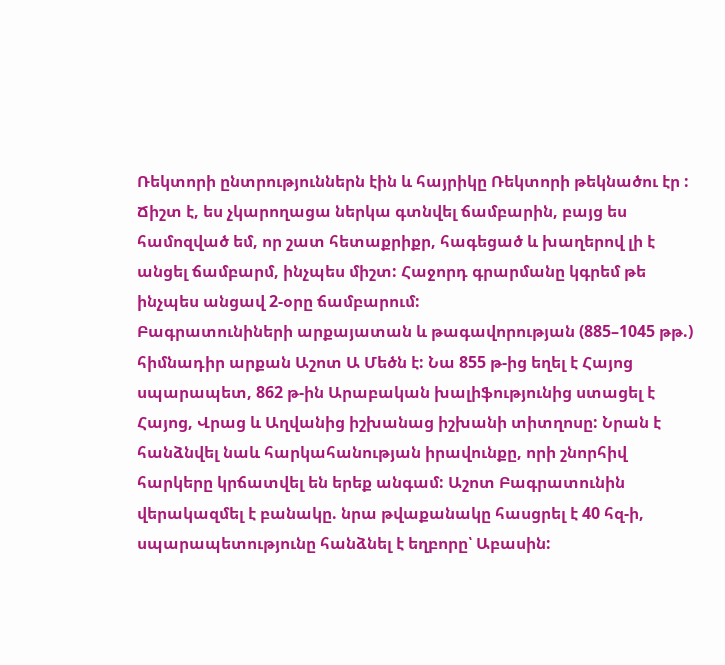Ռեկտորի ընտրություններն էին և հայրիկը Ռեկտորի թեկնածու էր : Ճիշտ է, ես չկարողացա ներկա գտնվել ճամբարին, բայց ես համոզված եմ, որ շատ հետաքրիքր, հագեցած և խաղերով լի է անցել ճամբարմ, ինչպես միշտ: Հաջորդ գրարմանը կգրեմ թե ինչպես անցավ 2-օրը ճամբարում:
Բագրատունիների արքայատան և թագավորության (885–1045 թթ.) հիմնադիր արքան Աշոտ Ա Մեծն է: Նա 855 թ-ից եղել է Հայոց սպարապետ, 862 թ-ին Արաբական խալիֆությունից ստացել է Հայոց, Վրաց և Աղվանից իշխանաց իշխանի տիտղոսը: Նրան է հանձնվել նաև հարկահանության իրավունքը, որի շնորհիվ հարկերը կրճատվել են երեք անգամ: Աշոտ Բագրատունին վերակազմել է բանակը. նրա թվաքանակը հասցրել է 40 հզ-ի, սպարապետությունը հանձնել է եղբորը՝ Աբասին: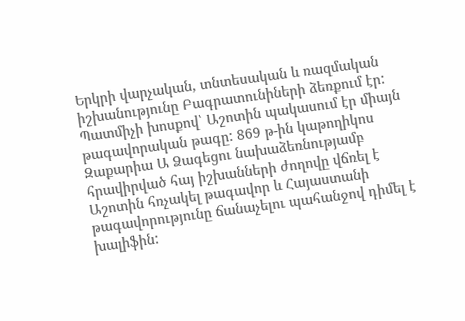Երկրի վարչական, տնտեսական և ռազմական իշխանությունը Բագրատունիների ձեռքում էր: Պատմիչի խոսքով՝ Աշոտին պակասում էր միայն թագավորական թագը: 869 թ-ին կաթողիկոս Զաքարիա Ա Ձագեցու նախաձեռնությամբ հրավիրված հայ իշխանների ժողովը վճռել է Աշոտին հռչակել թագավոր և Հայաստանի թագավորությունը ճանաչելու պահանջով դիմել է խալիֆին: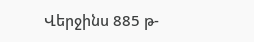Վերջինս 885 թ-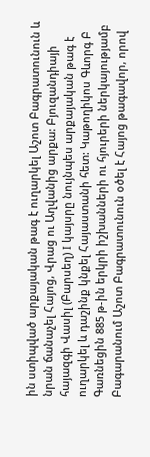ին ստիպված արքայական թագ է ուղարկել Աշոտ Բագրատունուն և նրան ճանաչել Հայոց, Վրաց ու Աղվանից արքա: Բյուզանդիայի հայազգի Վասիլ (Բարսեղ) I կայսրը նույնպես արքայական թագ է ուղարկել և դաշինք կնքել Հայաստանի հետ: Կաթողիկոս Գևորգ Բ Գառնեցին 885 թ-ին երկրի իշխանների ու հյուրերի ներկայությամբ Բագարանում Աշոտ Բագրատունուն օծել է Հայոց թագավոր, որով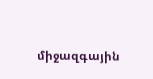միջազգային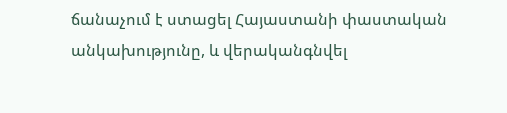ճանաչում է ստացել Հայաստանի փաստական անկախությունը, և վերականգնվել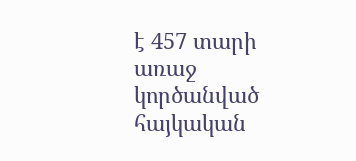է 457 տարի առաջ կործանված հայկական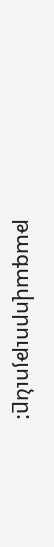թագավորությունը: